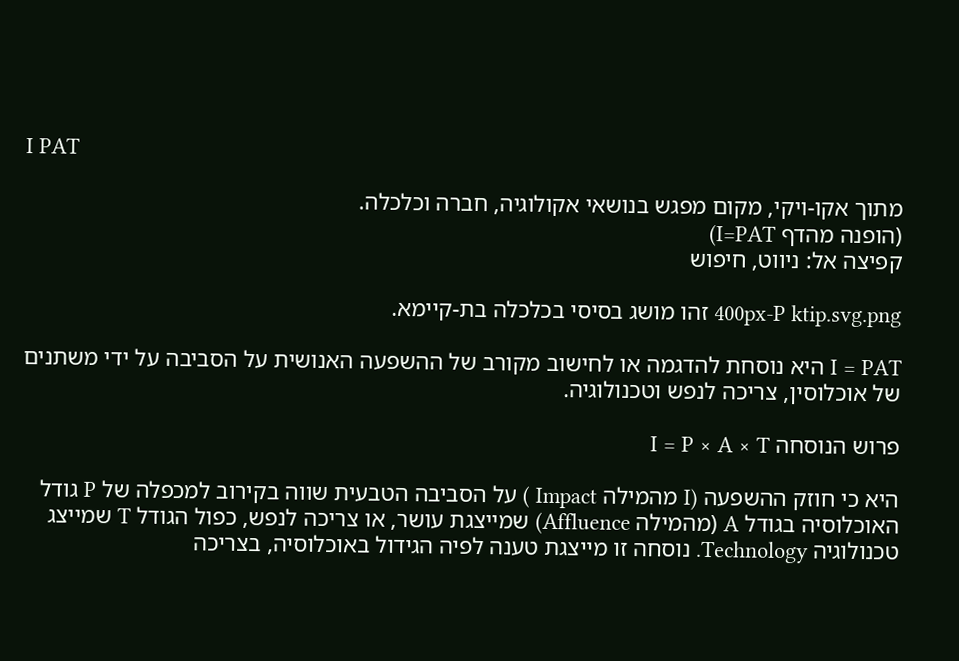I PAT

מתוך אקו-ויקי, מקום מפגש בנושאי אקולוגיה, חברה וכלכלה.
(הופנה מהדף I=PAT)
קפיצה אל: ניווט, חיפוש

400px-P ktip.svg.png זהו מושג בסיסי בכלכלה בת-קיימא.

I = PAT היא נוסחת להדגמה או לחישוב מקורב של ההשפעה האנושית על הסביבה על ידי משתנים של אוכלוסין, צריכה לנפש וטכנולוגיה.

פרוש הנוסחה I = P × A × T

היא כי חוזק ההשפעה (I מהמילה Impact ) על הסביבה הטבעית שווה בקירוב למכפלה של P גודל האוכלוסיה בגודל A (מהמילה Affluence) שמייצגת עושר, או צריכה לנפש, כפול הגודל T שמייצג טכנולוגיה Technology. נוסחה זו מייצגת טענה לפיה הגידול באוכלוסיה, בצריכה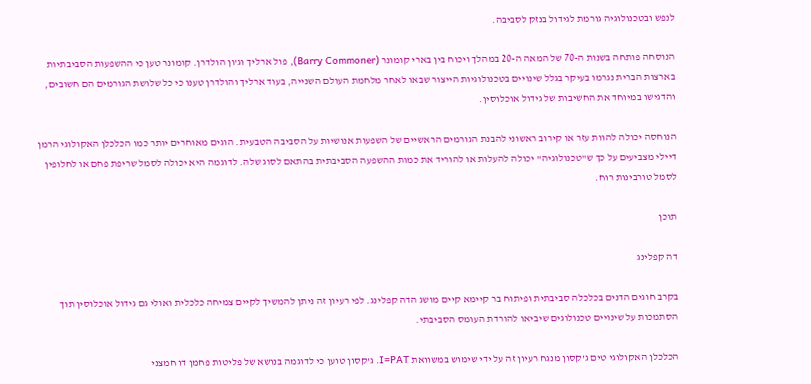לנפש ובטכנולוגיה גורמת לגידול בנזק לסביבה.

הנוסחה פותחה בשנות ה-70 של המאה ה-20 במהלך ויכוח בין בארי קומונר (Barry Commoner), פול ארליך וג'ון הולדרן. קומונר טען כי ההשפעות הסביבתיות בארצות הברית נגרמו בעיקר בגלל שינויים בטכנולוגיות הייצור שבאו לאחר מלחמת העולם השנייה, בעוד ארליך והולדרן טענו כי כל שלושת הגורמים הם חשובים, והדגישו במיוחד את החשיבות של גידול אוכלוסין.

הנוחסה יכולה להוות עזר או קירוב ראשוני להבנת הגורמים הראשיים של השפעות אנושיות על הסביבה הטבעית. הוגים מאוחרים יותר כמו הכלכלן האקולוגי הרמן דיילי מצביעים על כך ש"טכנולוגיה" יכולה להעלות או להוריד את כמות ההשפעה הסביבתית בהתאם לסוג שלה. לדוגמה היא יכולה לסמל שריפת פחם או לחלופין לסמל טורבינות רוח.

תוכן

דה קפלינג

בקרב חוגים הדנים בכלכלה סביבתית ופיתוח בר קיימא קיים מושג הדה קפלינג. לפי רעיון זה ניתן להמשיך לקיים צמיחה כלכלית ואולי גם גידול אוכלוסין תוך הסתמכות על שינויים טכנולוגים שיביאו להורדת העומס הסביבתי.

הכלכלן האקולוגי טים ג'קסון מנגח רעיון זה על ידי שימוש במשוואת I=PAT. ג'קסון טוען כי לדוגמה בנושא של פליטות פחמן דו חמצני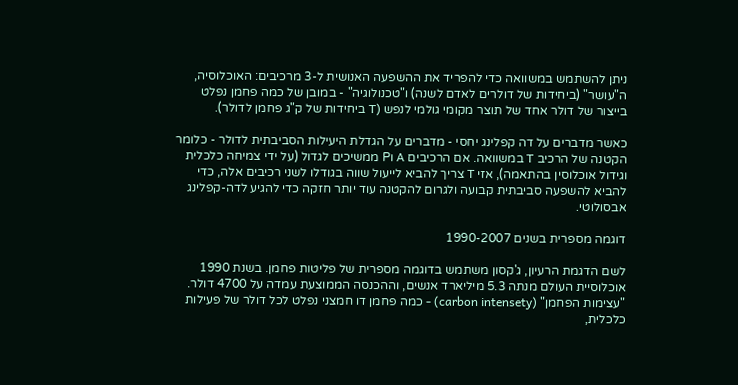ניתן להשתמש במשוואה כדי להפריד את ההשפעה האנושית ל-3 מרכיבים: האוכלוסיה, ה"עושר" (ביחידות של דולרים לאדם לשנה) ו"טכנולוגיה" - במובן של כמה פחמן נפלט בייצור של דולר אחד של תוצר מקומי גולמי לנפש (T ביחידות של ק"ג פחמן לדולר).

כאשר מדברים על דה קפלינג יחסי - מדברים על הגדלת היעילות הסביבתית לדולר - כלומר הקטנה של הרכיב T במשוואה. אם הרכיבים A וP ממשיכים לגדול (על ידי צמיחה כלכלית וגידול אוכלוסין בהתאמה), אזי T צריך להביא לייעול שווה בגודלו לשני רכיבים אלה, כדי להביא להשפעה סביבתית קבועה ולגרום להקטנה עוד יותר חזקה כדי להגיע לדה-קפלינג אבסולוטי.

דוגמה מספרית בשנים 1990-2007

לשם הדגמת הרעיון, ג'קסון משתמש בדוגמה מספרית של פליטות פחמן. בשנת 1990 אוכלוסיית העולם מנתה 5.3 מיליארד אנשים, וההכנסה הממוצעת עמדה על 4700 דולר. "עצימות הפחמן" (carbon intensety) - כמה פחמן דו חמצני נפלט לכל דולר של פעילות כלכלית,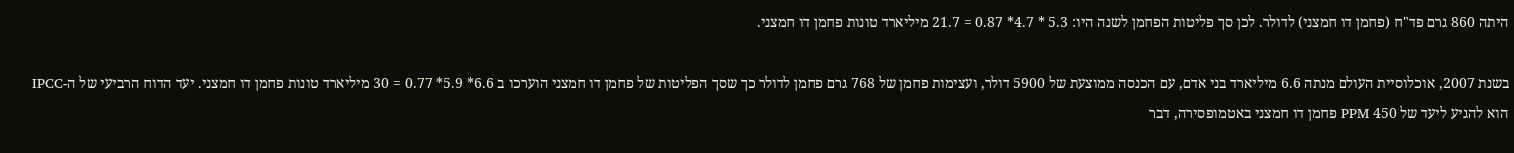היתה 860 גרם פד"ח (פחמן דו חמצני) לדולר. לכן סך פליטות הפחמן לשנה היו: 5.3 * 4.7* 0.87 = 21.7 מיליארד טונות פחמן דו חמצני.

בשנת 2007, אוכלוסיית העולם מנתה 6.6 מיליארד בני אדם, עם הכנסה ממוצעת של 5900 דולר, ועצימות פחמן של 768 גרם פחמן לדולר כך שסך הפליטות של פחמן דו חמצני הוערכו ב 6.6* 5.9* 0.77 = 30 מיליארד טונות פחמן דו חמצני. יעד הדוח הרביעי של ה-IPCC הוא להגיע ליעד של 450 PPM פחמן דו חמצני באטמופסירה, דבר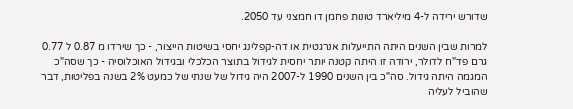שדורש ירידה ל-4 מיליארד טונות פחמן דו חמצני עד 2050.

למרות שבין השנים היתה התייעלות אנרגטית או דה-קפלינג יחסי בשיטות הייצור, - כך שירדו מ 0.87 ל 0.77 גרם פד"ח לדולר, ירודה זו היתה קטנה יותר יחסית לגידול בתוצר הכלכלי ובגידול האוכלוסיה - כך שסה"כ המגמה היתה גידול. סה"כ בין השנים 1990 ל-2007 היה גידול של שנתי של כמעט 2% בשנה בפליטות, דבר שהוביל לעליה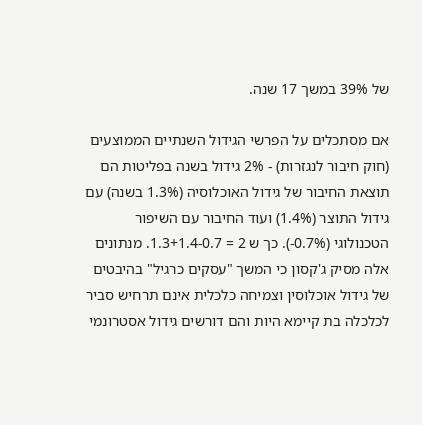של 39% במשך 17 שנה.

אם מסתכלים על הפרשי הגידול השנתיים הממוצעים (חוק חיבור לנגזרות) - 2% גידול בשנה בפליטות הם תוצאת החיבור של גידול האוכלוסיה (1.3% בשנה) עם גידול התוצר (1.4%) ועוד החיבור עם השיפור הטכנולוגי (0.7%-). כך ש 2 = 1.3+1.4-0.7. מנתונים אלה מסיק ג'קסון כי המשך "עסקים כרגיל" בהיבטים של גידול אוכלוסין וצמיחה כלכלית אינם תרחיש סביר לכלכלה בת קיימא היות והם דורשים גידול אסטרונמי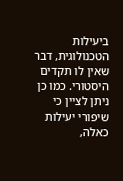ביעילות הטכנולוגית, דבר שאין לו תקדים היסטורי. כמו כן ניתן לציין כי שיפורי יעילות כאלה,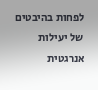לפחות בהיבטים של יעילות אנרגטית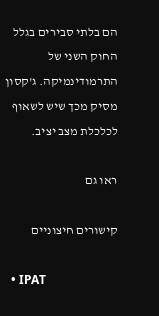הם בלתי סבירים בגלל החוק השני של התרמודינמיקה. ג'קסון מסיק מכך שיש לשאוף לכלכלת מצב יציב.

ראו גם

קישורים חיצוניים

  • IPAT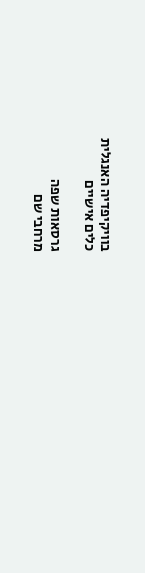בוויקיפדיה האנגלית
כלים אישיים

גרסאות שפה
מרחבי שם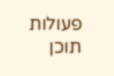פעולות
תוכן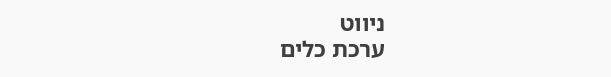ניווט
ערכת כלים